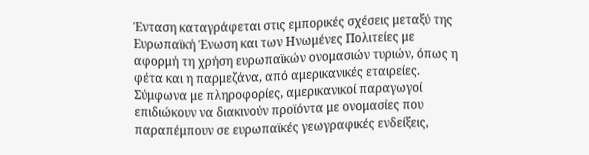Ένταση καταγράφεται στις εμπορικές σχέσεις μεταξύ της Ευρωπαϊκή Ένωση και των Ηνωμένες Πολιτείες με αφορμή τη χρήση ευρωπαϊκών ονομασιών τυριών, όπως η φέτα και η παρμεζάνα, από αμερικανικές εταιρείες.
Σύμφωνα με πληροφορίες, αμερικανικοί παραγωγοί επιδιώκουν να διακινούν προϊόντα με ονομασίες που παραπέμπουν σε ευρωπαϊκές γεωγραφικές ενδείξεις,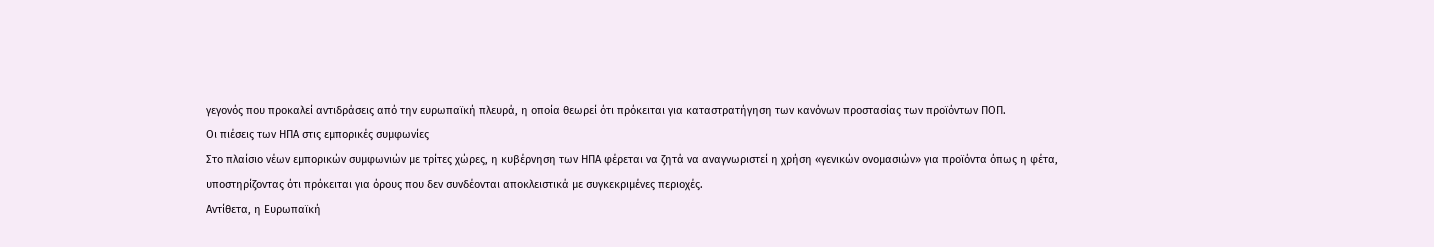γεγονός που προκαλεί αντιδράσεις από την ευρωπαϊκή πλευρά, η οποία θεωρεί ότι πρόκειται για καταστρατήγηση των κανόνων προστασίας των προϊόντων ΠΟΠ.
Οι πιέσεις των ΗΠΑ στις εμπορικές συμφωνίες
Στο πλαίσιο νέων εμπορικών συμφωνιών με τρίτες χώρες, η κυβέρνηση των ΗΠΑ φέρεται να ζητά να αναγνωριστεί η χρήση «γενικών ονομασιών» για προϊόντα όπως η φέτα, υποστηρίζοντας ότι πρόκειται για όρους που δεν συνδέονται αποκλειστικά με συγκεκριμένες περιοχές.
Αντίθετα, η Ευρωπαϊκή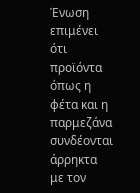Ένωση επιμένει ότι προϊόντα όπως η φέτα και η παρμεζάνα συνδέονται άρρηκτα με τον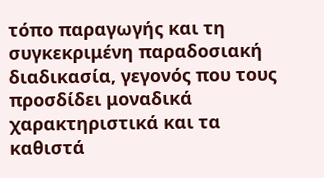τόπο παραγωγής και τη συγκεκριμένη παραδοσιακή διαδικασία, γεγονός που τους προσδίδει μοναδικά χαρακτηριστικά και τα καθιστά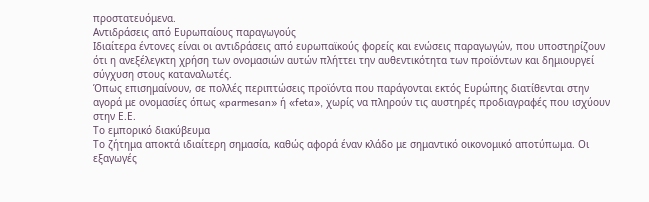προστατευόμενα.
Αντιδράσεις από Ευρωπαίους παραγωγούς
Ιδιαίτερα έντονες είναι οι αντιδράσεις από ευρωπαϊκούς φορείς και ενώσεις παραγωγών, που υποστηρίζουν ότι η ανεξέλεγκτη χρήση των ονομασιών αυτών πλήττει την αυθεντικότητα των προϊόντων και δημιουργεί σύγχυση στους καταναλωτές.
Όπως επισημαίνουν, σε πολλές περιπτώσεις προϊόντα που παράγονται εκτός Ευρώπης διατίθενται στην αγορά με ονομασίες όπως «parmesan» ή «feta», χωρίς να πληρούν τις αυστηρές προδιαγραφές που ισχύουν στην Ε.Ε.
Το εμπορικό διακύβευμα
Το ζήτημα αποκτά ιδιαίτερη σημασία, καθώς αφορά έναν κλάδο με σημαντικό οικονομικό αποτύπωμα. Οι εξαγωγές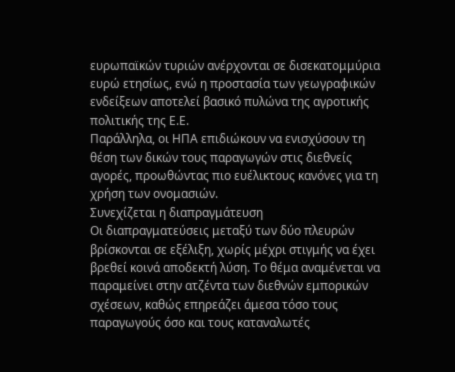ευρωπαϊκών τυριών ανέρχονται σε δισεκατομμύρια ευρώ ετησίως, ενώ η προστασία των γεωγραφικών ενδείξεων αποτελεί βασικό πυλώνα της αγροτικής πολιτικής της Ε.Ε.
Παράλληλα, οι ΗΠΑ επιδιώκουν να ενισχύσουν τη θέση των δικών τους παραγωγών στις διεθνείς αγορές, προωθώντας πιο ευέλικτους κανόνες για τη χρήση των ονομασιών.
Συνεχίζεται η διαπραγμάτευση
Οι διαπραγματεύσεις μεταξύ των δύο πλευρών βρίσκονται σε εξέλιξη, χωρίς μέχρι στιγμής να έχει βρεθεί κοινά αποδεκτή λύση. Το θέμα αναμένεται να παραμείνει στην ατζέντα των διεθνών εμπορικών σχέσεων, καθώς επηρεάζει άμεσα τόσο τους παραγωγούς όσο και τους καταναλωτές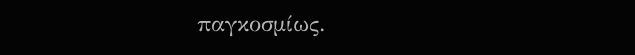παγκοσμίως.